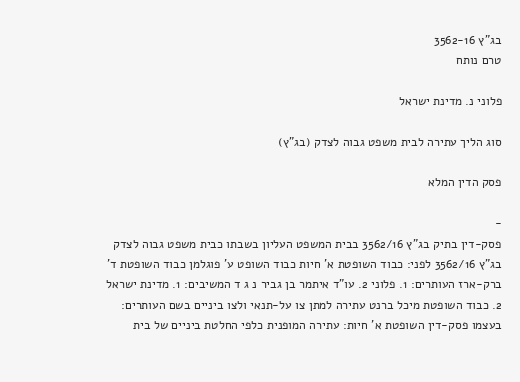בג"ץ 3562-16
טרם נותח

פלוני נ. מדינת ישראל

סוג הליך עתירה לבית משפט גבוה לצדק (בג"ץ)

פסק הדין המלא

-
פסק-דין בתיק בג"ץ 3562/16 בבית המשפט העליון בשבתו כבית משפט גבוה לצדק בג"ץ 3562/16 לפני: כבוד השופטת א' חיות כבוד השופט ע' פוגלמן כבוד השופטת ד' ברק-ארז העותרים: 1. פלוני 2. עו"ד איתמר בן גביר נ ג ד המשיבים: 1. מדינת ישראל 2. כבוד השופטת מיכל ברנט עתירה למתן צו על-תנאי ולצו ביניים בשם העותרים: בעצמו פסק-דין השופטת א' חיות: עתירה המופנית כלפי החלטת ביניים של בית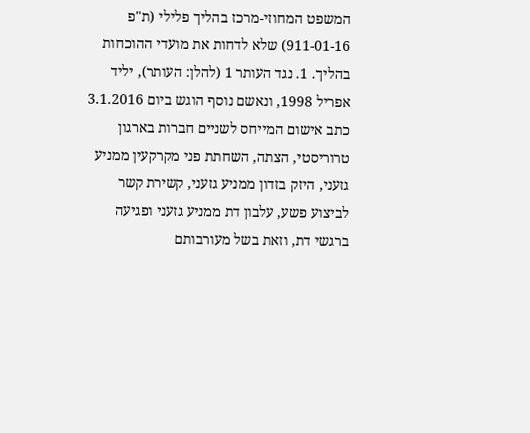המשפט המחוזי-מרכז בהליך פלילי (ת"פ 911-01-16) שלא לדחות את מועדי ההוכחות בהליך. 1. נגד העותר 1 (להלן: העותר), יליד אפריל 1998, ונאשם נוסף הוגש ביום 3.1.2016 כתב אישום המייחס לשניים חברות בארגון טרוריסטי, הצתה, השחתת פני מקרקעין ממניע גזעני, היזק בזדון ממניע גזעני, קשירת קשר לביצוע פשע, עלבון דת ממניע גזעני ופגיעה ברגשי דת, וזאת בשל מעורבותם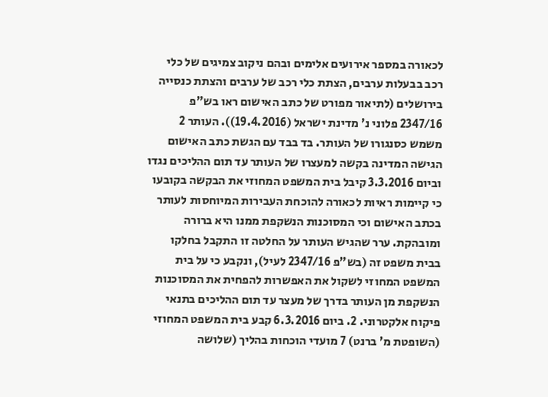לכאורה במספר אירועים אלימים ובהם ניקוב צמיגים של כלי רכב בבעלות ערבים, הצתת כלי רכב של ערבים והצתת כנסייה בירושלים (לתיאור מפורט של כתב האישום ראו בש"פ 2347/16 פלוני נ' מדינת ישראל (19.4.2016)). העותר 2 משמש כסנגורו של העותר. בד בבד עם הגשת כתב האישום הגישה המדינה בקשה למעצרו של העותר עד תום ההליכים נגדו וביום 3.3.2016 קיבל בית המשפט המחוזי את הבקשה בקובעו כי קיימות ראיות לכאורה להוכחת העבירות המיוחסות לעותר בכתב האישום וכי המסוכנות הנשקפת ממנו היא ברורה ומובהקת. ערר שהגיש העותר על החלטה זו התקבל בחלקו בבית משפט זה (בש"פ 2347/16 לעיל), ונקבע כי על בית המשפט המחוזי לשקול את האפשרות להפחית את המסוכנות הנשקפת מן העותר בדרך של מעצר עד תום ההליכים בתנאי פיקוח אלקטרוני. 2. ביום 6.3.2016 קבע בית המשפט המחוזי (השופטת מ' ברנט) 7 מועדי הוכחות בהליך (שלושה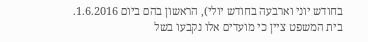בחודש יוני וארבעה בחודש יולי), הראשון בהם ביום 1.6.2016. בית המשפט ציין כי מועדים אלו נקבעו בשל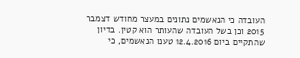העובדה כי הנאשמים נתונים במעצר מחודש דצמבר 2015 וכן בשל העובדה שהעותר הוא קטין. בדיון שהתקיים ביום 12.4.2016 טענו הנאשמים, כי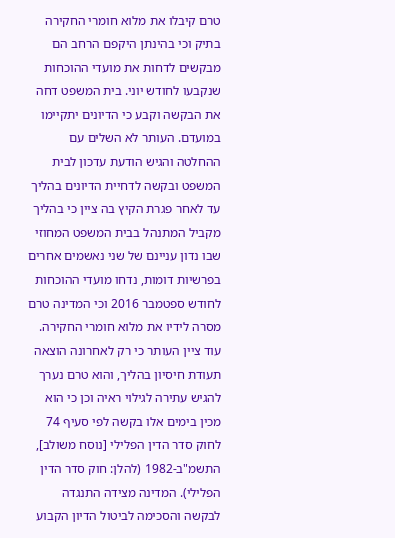טרם קיבלו את מלוא חומרי החקירה בתיק וכי בהינתן היקפם הרחב הם מבקשים לדחות את מועדי ההוכחות שנקבעו לחודש יוני. בית המשפט דחה את הבקשה וקבע כי הדיונים יתקיימו במועדם. העותר לא השלים עם ההחלטה והגיש הודעת עדכון לבית המשפט ובקשה לדחיית הדיונים בהליך עד לאחר פגרת הקיץ בה ציין כי בהליך מקביל המתנהל בבית המשפט המחוזי שבו נדון עניינם של שני נאשמים אחרים בפרשיות דומות, נדחו מועדי ההוכחות לחודש ספטמבר 2016 וכי המדינה טרם מסרה לידיו את מלוא חומרי החקירה. עוד ציין העותר כי רק לאחרונה הוצאה תעודת חיסיון בהליך, והוא טרם נערך להגיש עתירה לגילוי ראיה וכן כי הוא מכין בימים אלו בקשה לפי סעיף 74 לחוק סדר הדין הפלילי [נוסח משולב], התשמ"ב-1982 (להלן: חוק סדר הדין הפלילי). המדינה מצידה התנגדה לבקשה והסכימה לביטול הדיון הקבוע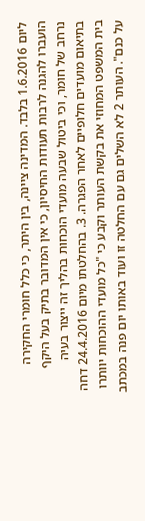ליום 1.6.2016 בלבד. המדינה ציינה, בין היתר, כי כלל חומרי החקירה הועברו להגנה לרבות תעודות החיסיון, כי אין המדובר בתיק בעל היקף נרחב של חומר, וכי ביטול שבעה מועדי הוכחות בהליך זה ייצור בעיה בתיאום מועדים חלופיים לאחר הפגרה. 3. בהחלטתו מיום 24.4.2016 דחה בית המשפט המחוזי את בקשת העותר וקבע כי "כל מועדי ההוכחות יוותרו על כנם". העותר 2 לא השלים גם עם החלטה זו ועוד באותו יום פנה במכתב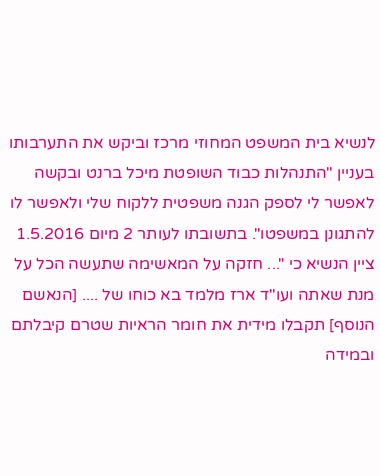לנשיא בית המשפט המחוזי מרכז וביקש את התערבותו בעניין "התנהלות כבוד השופטת מיכל ברנט ובקשה לאפשר לי לספק הגנה משפטית ללקוח שלי ולאפשר לו להתגונן במשפטו". בתשובתו לעותר 2 מיום 1.5.2016 ציין הנשיא כי "... חזקה על המאשימה שתעשה הכל על מנת שאתה ועו"ד ארז מלמד בא כוחו של .... [הנאשם הנוסף] תקבלו מידית את חומר הראיות שטרם קיבלתם ובמידה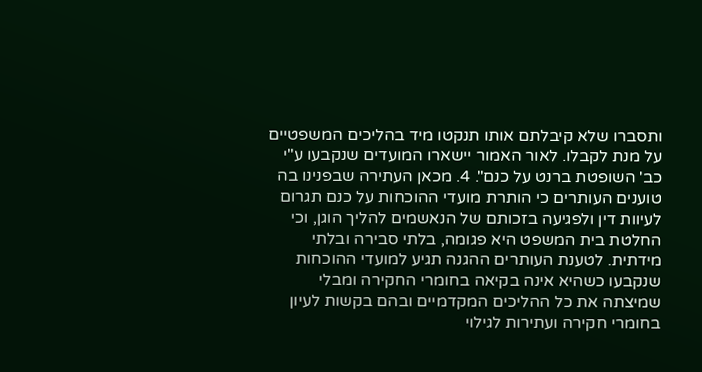ותסברו שלא קיבלתם אותו תנקטו מיד בהליכים המשפטיים על מנת לקבלו. לאור האמור יישארו המועדים שנקבעו ע"י כב' השופטת ברנט על כנם". 4. מכאן העתירה שבפנינו בה טוענים העותרים כי הותרת מועדי ההוכחות על כנם תגרום לעיוות דין ולפגיעה בזכותם של הנאשמים להליך הוגן, וכי החלטת בית המשפט היא פגומה, בלתי סבירה ובלתי מידתית. לטענת העותרים ההגנה תגיע למועדי ההוכחות שנקבעו כשהיא אינה בקיאה בחומרי החקירה ומבלי שמיצתה את כל ההליכים המקדמיים ובהם בקשות לעיון בחומרי חקירה ועתירות לגילוי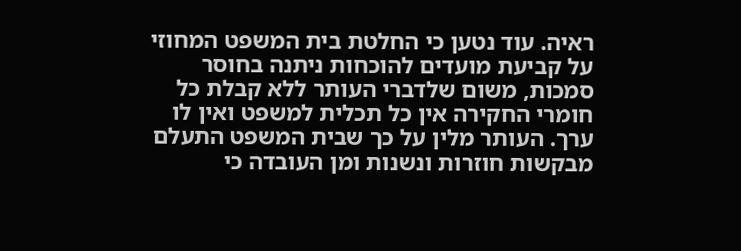ראיה. עוד נטען כי החלטת בית המשפט המחוזי על קביעת מועדים להוכחות ניתנה בחוסר סמכות, משום שלדברי העותר ללא קבלת כל חומרי החקירה אין כל תכלית למשפט ואין לו ערך. העותר מלין על כך שבית המשפט התעלם מבקשות חוזרות ונשנות ומן העובדה כי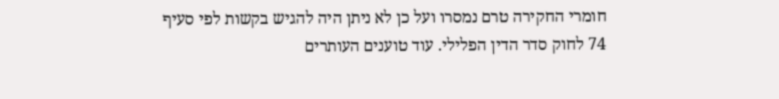חומרי החקירה טרם נמסרו ועל כן לא ניתן היה להגיש בקשות לפי סעיף 74 לחוק סדר הדין הפלילי. עוד טוענים העותרים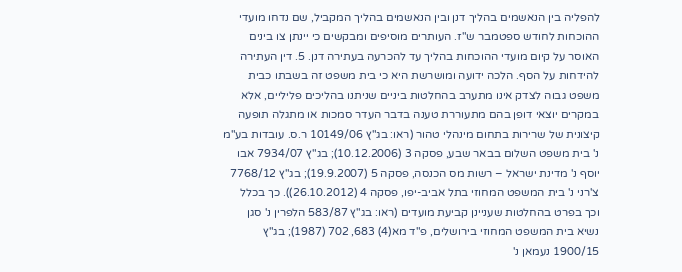להפליה בין הנאשמים בהליך דנן ובין הנאשמים בהליך המקביל, שם נדחו מועדי ההוכחות לחודש ספטמבר ש"ז. העותרים מוסיפים ומבקשים כי יינתן צו בינים האוסר על קיום מועדי ההוכחות בהליך עד להכרעה בעתירה דנן. 5. דין העתירה להידחות על הסף. הלכה ידועה ומושרשת היא כי בית משפט זה בשבתו כבית משפט גבוה לצדק אינו מתערב בהחלטות ביניים שניתנו בהליכים פליליים, אלא במקרים יוצאי דופן בהם מתעוררת טענה בדבר העדר סמכות או מתגלה תופעה קיצונית של שרירות בתחום מינהלי טהור (ראו: בג"ץ 10149/06 ר.ס. עובדות בע"מ נ' בית משפט השלום בבאר שבע, פסקה 3 (10.12.2006); בג"ץ 7934/07 אבו יוסף נ' מדינת ישראל – רשות מס הכנסה, פסקה 5 (19.9.2007); בג"ץ 7768/12 צ'רני נ' בית המשפט המחוזי בתל אביב-יפו, פסקה 4 (26.10.2012)). כך בכלל וכך בפרט בהחלטות שעניינן קביעת מועדים (ראו: בג"ץ 583/87 הלפרין נ' סגן נשיא בית המשפט המחוזי בירושלים, פ"ד מא(4) 683, 702 (1987); בג"ץ 1900/15 נעמאן נ'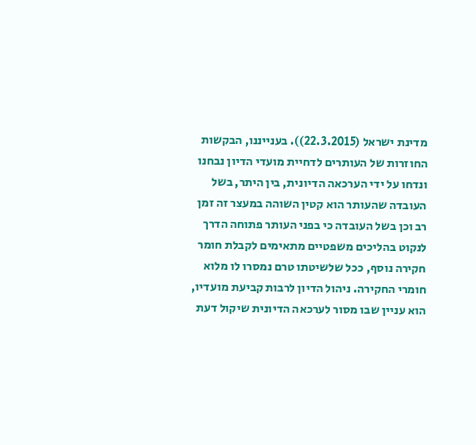מדינת ישראל (22.3.2015)). בענייננו, הבקשות החוזרות של העותרים לדחיית מועדי הדיון נבחנו ונדחו על ידי הערכאה הדיונית, בין היתר, בשל העובדה שהעותר הוא קטין השוהה במעצר זה זמן רב וכן בשל העובדה כי בפני העותר פתוחה הדרך לנקוט בהליכים משפטיים מתאימים לקבלת חומר חקירה נוסף, ככל שלשיטתו טרם נמסרו לו מלוא חומרי החקירה. ניהול הדיון לרבות קביעת מועדיו, הוא עניין שבו מסור לערכאה הדיונית שיקול דעת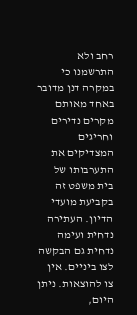רחב ולא התרשמנו כי במקרה דנן מדובר באחד מאותם מקרים נדירים וחריגים המצדיקים את התערבותו של בית משפט זה בקביעת מועדי הדיון. העתירה נדחית ועימה נדחית גם הבקשה לצו ביניים. אין צו להוצאות. ניתן היום,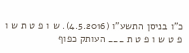כ"ו בניסן התשע"ו (4.5.2016). ש ו פ ט ת ש ו פ ט ש ו פ ט ת ___ העותק כפוף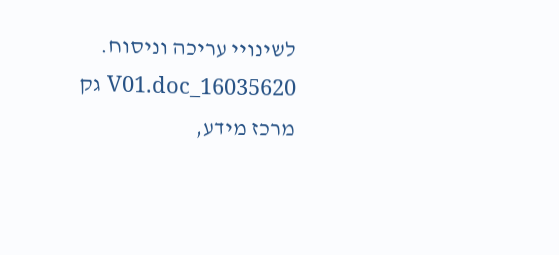לשינויי עריכה וניסוח. 16035620_V01.doc גק מרכז מידע,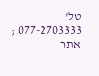טל' 077-2703333 ; אתר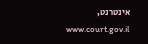אינטרנט, www.court.gov.il